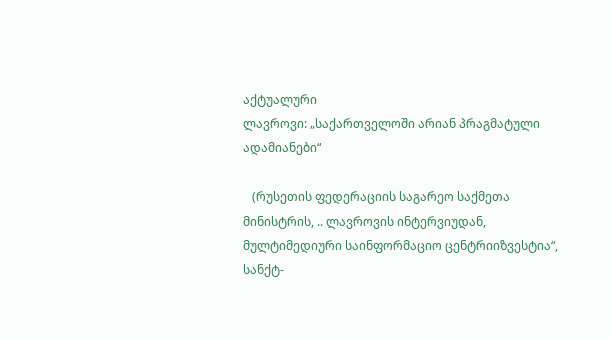აქტუალური
ლავროვი: „საქართველოში არიან პრაგმატული ადამიანები“

   (რუსეთის ფედერაციის საგარეო საქმეთა მინისტრის, .. ლავროვის ინტერვიუდან, მულტიმედიური საინფორმაციო ცენტრიიზვესტია“, სანქტ-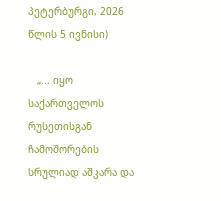პეტერბურგი, 2026 წლის 5 ივნისი)

   „... იყო საქართველოს რუსეთისგან ჩამოშორების სრულიად აშკარა და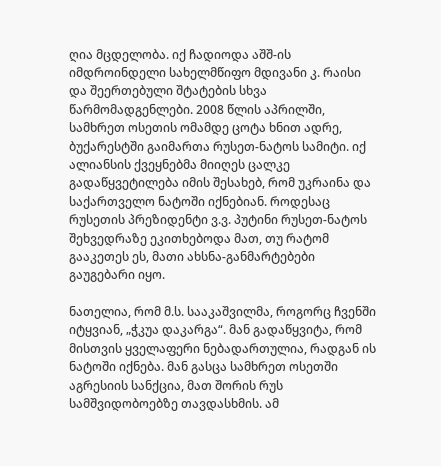ღია მცდელობა. იქ ჩადიოდა აშშ-ის იმდროინდელი სახელმწიფო მდივანი კ. რაისი და შეერთებული შტატების სხვა წარმომადგენლები. 2008 წლის აპრილში, სამხრეთ ოსეთის ომამდე ცოტა ხნით ადრე, ბუქარესტში გაიმართა რუსეთ-ნატოს სამიტი. იქ ალიანსის ქვეყნებმა მიიღეს ცალკე გადაწყვეტილება იმის შესახებ, რომ უკრაინა და საქართველო ნატოში იქნებიან. როდესაც რუსეთის პრეზიდენტი ვ.ვ. პუტინი რუსეთ-ნატოს შეხვედრაზე ეკითხებოდა მათ, თუ რატომ გააკეთეს ეს, მათი ახსნა-განმარტებები გაუგებარი იყო.

ნათელია, რომ მ.ს. სააკაშვილმა, როგორც ჩვენში იტყვიან, „ჭკუა დაკარგა“. მან გადაწყვიტა, რომ მისთვის ყველაფერი ნებადართულია, რადგან ის ნატოში იქნება. მან გასცა სამხრეთ ოსეთში აგრესიის სანქცია, მათ შორის რუს სამშვიდობოებზე თავდასხმის. ამ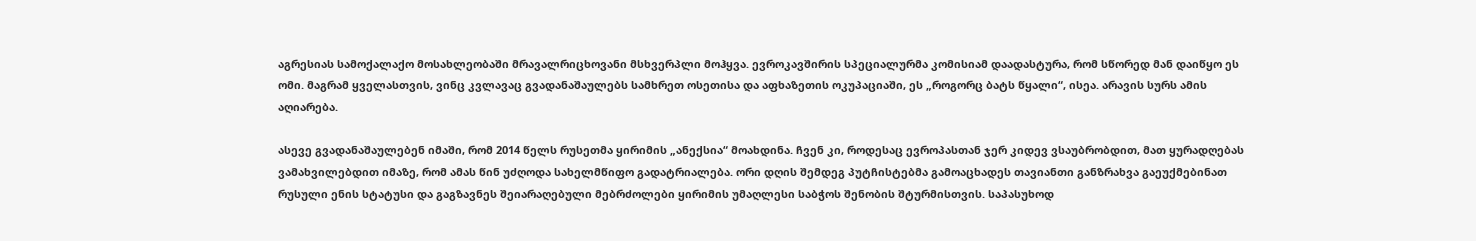აგრესიას სამოქალაქო მოსახლეობაში მრავალრიცხოვანი მსხვერპლი მოჰყვა. ევროკავშირის სპეციალურმა კომისიამ დაადასტურა, რომ სწორედ მან დაიწყო ეს ომი. მაგრამ ყველასთვის, ვინც კვლავაც გვადანაშაულებს სამხრეთ ოსეთისა და აფხაზეთის ოკუპაციაში, ეს „როგორც ბატს წყალი“, ისეა. არავის სურს ამის აღიარება.

ასევე გვადანაშაულებენ იმაში, რომ 2014 წელს რუსეთმა ყირიმის „ანექსია“ მოახდინა. ჩვენ კი, როდესაც ევროპასთან ჯერ კიდევ ვსაუბრობდით, მათ ყურადღებას ვამახვილებდით იმაზე, რომ ამას წინ უძღოდა სახელმწიფო გადატრიალება. ორი დღის შემდეგ პუტჩისტებმა გამოაცხადეს თავიანთი განზრახვა გაეუქმებინათ რუსული ენის სტატუსი და გაგზავნეს შეიარაღებული მებრძოლები ყირიმის უმაღლესი საბჭოს შენობის შტურმისთვის. საპასუხოდ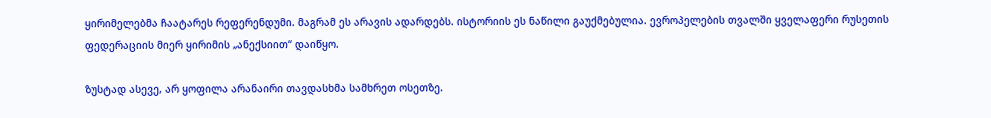ყირიმელებმა ჩაატარეს რეფერენდუმი. მაგრამ ეს არავის ადარდებს. ისტორიის ეს ნაწილი გაუქმებულია. ევროპელების თვალში ყველაფერი რუსეთის ფედერაციის მიერ ყირიმის „ანექსიით“ დაიწყო.

ზუსტად ასევე, არ ყოფილა არანაირი თავდასხმა სამხრეთ ოსეთზე.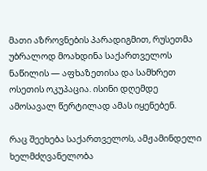მათი აზროვნების პარადიგმით, რუსეთმა უბრალოდ მოახდინა საქართველოს ნაწილის — აფხაზეთისა და სამხრეთ ოსეთის ოკუპაცია. ისინი დღემდე ამოსავალ წერტილად ამას იყენებენ.

რაც შეეხება საქართველოს, ამჟამინდელი ხელმძღვანელობა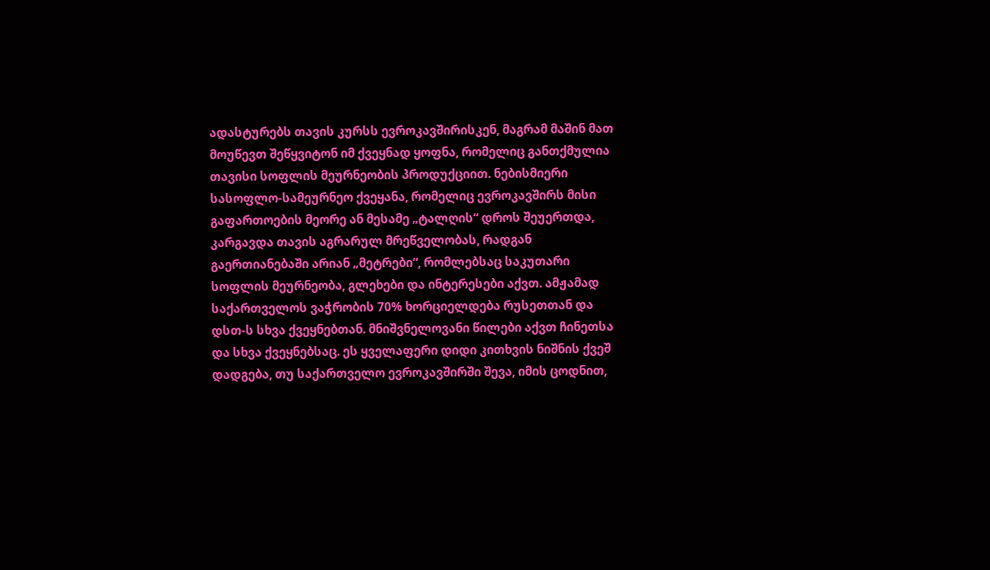ადასტურებს თავის კურსს ევროკავშირისკენ, მაგრამ მაშინ მათ მოუწევთ შეწყვიტონ იმ ქვეყნად ყოფნა, რომელიც განთქმულია თავისი სოფლის მეურნეობის პროდუქციით. ნებისმიერი სასოფლო-სამეურნეო ქვეყანა, რომელიც ევროკავშირს მისი გაფართოების მეორე ან მესამე „ტალღის“ დროს შეუერთდა, კარგავდა თავის აგრარულ მრეწველობას, რადგან გაერთიანებაში არიან „მეტრები“, რომლებსაც საკუთარი სოფლის მეურნეობა, გლეხები და ინტერესები აქვთ. ამჟამად საქართველოს ვაჭრობის 70% ხორციელდება რუსეთთან და დსთ-ს სხვა ქვეყნებთან. მნიშვნელოვანი წილები აქვთ ჩინეთსა და სხვა ქვეყნებსაც. ეს ყველაფერი დიდი კითხვის ნიშნის ქვეშ დადგება, თუ საქართველო ევროკავშირში შევა, იმის ცოდნით,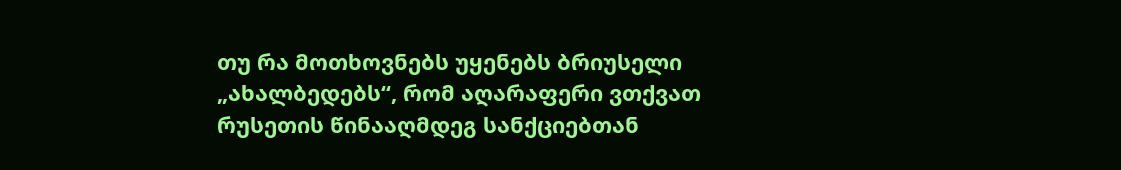თუ რა მოთხოვნებს უყენებს ბრიუსელი „ახალბედებს“, რომ აღარაფერი ვთქვათ რუსეთის წინააღმდეგ სანქციებთან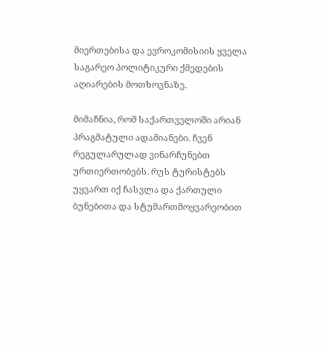მიერთებისა და ევროკომისიის ყველა საგარეო პოლიტიკური ქმედების აღიარების მოთხოვნაზე.

მიმაჩნია, რომ საქართველოში არიან პრაგმატული ადამიანები. ჩვენ რეგულარულად ვინარჩუნებთ ურთიერთობებს. რუს ტურისტებს უყვართ იქ ჩასვლა და ქართული ბუნებითა და სტუმართმოყვარეობით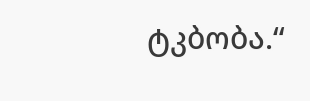ტკბობა.“